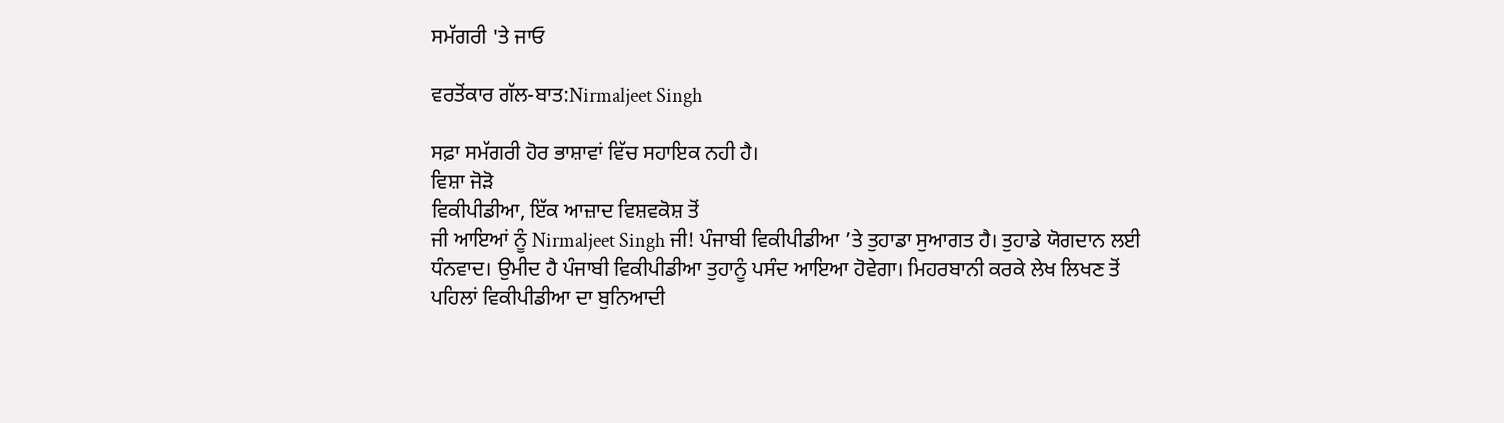ਸਮੱਗਰੀ 'ਤੇ ਜਾਓ

ਵਰਤੋਂਕਾਰ ਗੱਲ-ਬਾਤ:Nirmaljeet Singh

ਸਫ਼ਾ ਸਮੱਗਰੀ ਹੋਰ ਭਾਸ਼ਾਵਾਂ ਵਿੱਚ ਸਹਾਇਕ ਨਹੀ ਹੈ।
ਵਿਸ਼ਾ ਜੋੜੋ
ਵਿਕੀਪੀਡੀਆ, ਇੱਕ ਆਜ਼ਾਦ ਵਿਸ਼ਵਕੋਸ਼ ਤੋਂ
ਜੀ ਆਇਆਂ ਨੂੰ Nirmaljeet Singh ਜੀ! ਪੰਜਾਬੀ ਵਿਕੀਪੀਡੀਆ ’ਤੇ ਤੁਹਾਡਾ ਸੁਆਗਤ ਹੈ। ਤੁਹਾਡੇ ਯੋਗਦਾਨ ਲਈ ਧੰਨਵਾਦ। ਉਮੀਦ ਹੈ ਪੰਜਾਬੀ ਵਿਕੀਪੀਡੀਆ ਤੁਹਾਨੂੰ ਪਸੰਦ ਆਇਆ ਹੋਵੇਗਾ। ਮਿਹਰਬਾਨੀ ਕਰਕੇ ਲੇਖ ਲਿਖਣ ਤੋਂ ਪਹਿਲਾਂ ਵਿਕੀਪੀਡੀਆ ਦਾ ਬੁਨਿਆਦੀ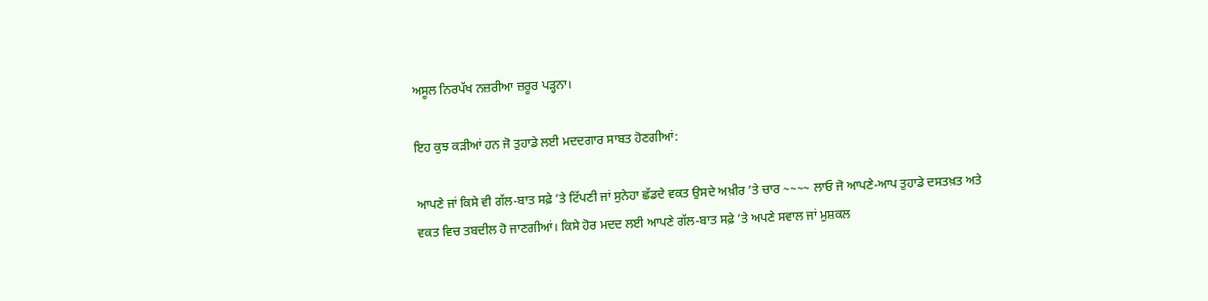ਅਸੂਲ ਨਿਰਪੱਖ ਨਜ਼ਰੀਆ ਜ਼ਰੂਰ ਪੜ੍ਹਨਾ।

ਇਹ ਕੁਝ ਕੜੀਆਂ ਹਨ ਜੋ ਤੁਹਾਡੇ ਲਈ ਮਦਦਗਾਰ ਸਾਬਤ ਹੋਣਗੀਆਂ:

ਆਪਣੇ ਜਾਂ ਕਿਸੇ ਵੀ ਗੱਲ-ਬਾਤ ਸਫ਼ੇ ’ਤੇ ਟਿੱਪਣੀ ਜਾਂ ਸੁਨੇਹਾ ਛੱਡਦੇ ਵਕਤ ਉਸਦੇ ਅਖ਼ੀਰ ’ਤੇ ਚਾਰ ~~~~ ਲਾਓ ਜੋ ਆਪਣੇ-ਆਪ ਤੁਹਾਡੇ ਦਸਤਖ਼ਤ ਅਤੇ ਵਕਤ ਵਿਚ ਤਬਦੀਲ ਹੋ ਜਾਣਗੀਆਂ। ਕਿਸੇ ਹੋਰ ਮਦਦ ਲਈ ਆਪਣੇ ਗੱਲ-ਬਾਤ ਸਫ਼ੇ ’ਤੇ ਅਪਣੇ ਸਵਾਲ ਜਾਂ ਮੁਸ਼ਕਲ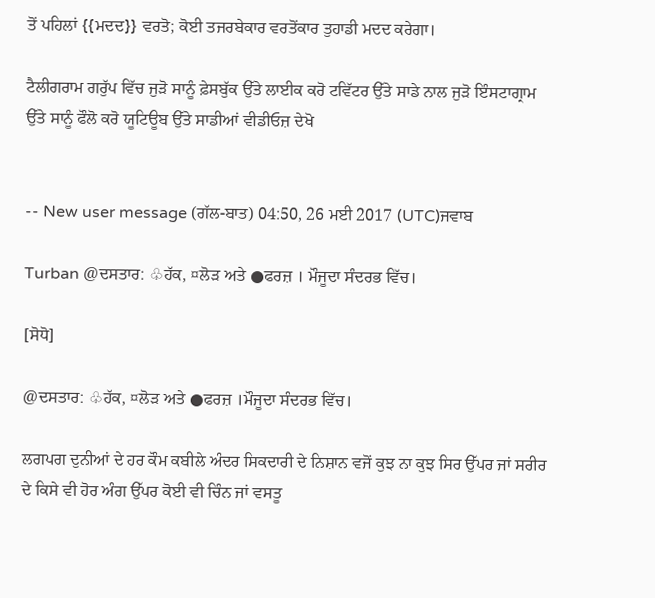ਤੋਂ ਪਹਿਲਾਂ {{ਮਦਦ}} ਵਰਤੋ; ਕੋਈ ਤਜਰਬੇਕਾਰ ਵਰਤੋਂਕਾਰ ਤੁਹਾਡੀ ਮਦਦ ਕਰੇਗਾ।

ਟੈਲੀਗਰਾਮ ਗਰੁੱਪ ਵਿੱਚ ਜੁੜੋ ਸਾਨੂੰ ਫ਼ੇਸਬੁੱਕ ਉੱਤੇ ਲਾਈਕ ਕਰੋ ਟਵਿੱਟਰ ਉੱਤੇ ਸਾਡੇ ਨਾਲ ਜੁੜੋ ਇੰਸਟਾਗ੍ਰਾਮ ਉੱਤੇ ਸਾਨੂੰ ਫੌਲੋ ਕਰੋ ਯੂਟਿਊਬ ਉੱਤੇ ਸਾਡੀਆਂ ਵੀਡੀਓਜ਼ ਦੇਖੋ


-- New user message (ਗੱਲ-ਬਾਤ) 04:50, 26 ਮਈ 2017 (UTC)ਜਵਾਬ

Turban @ਦਸਤਾਰ: ♧ਹੱਕ, ¤ਲੋੜ ਅਤੇ ●ਫਰਜ਼ । ਮੌਜੂਦਾ ਸੰਦਰਭ ਵਿੱਚ।

[ਸੋਧੋ]

@ਦਸਤਾਰ: ♧ਹੱਕ, ¤ਲੋੜ ਅਤੇ ●ਫਰਜ਼ ।ਮੌਜੂਦਾ ਸੰਦਰਭ ਵਿੱਚ।

ਲਗਪਗ ਦੁਨੀਆਂ ਦੇ ਹਰ ਕੌਮ ਕਬੀਲੇ ਅੰਦਰ ਸਿਕਦਾਰੀ ਦੇ ਨਿਸ਼ਾਨ ਵਜੋਂ ਕੁਝ ਨਾ ਕੁਝ ਸਿਰ ਉੱਪਰ ਜਾਂ ਸਰੀਰ ਦੇ ਕਿਸੇ ਵੀ ਹੋਰ ਅੰਗ ਉੱਪਰ ਕੋਈ ਵੀ ਚਿੰਨ ਜਾਂ ਵਸਤੂ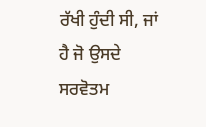ਰੱਖੀ ਹੁੰਦੀ ਸੀ, ਜਾਂ ਹੈ ਜੋ ਉਸਦੇ ਸਰਵੋਤਮ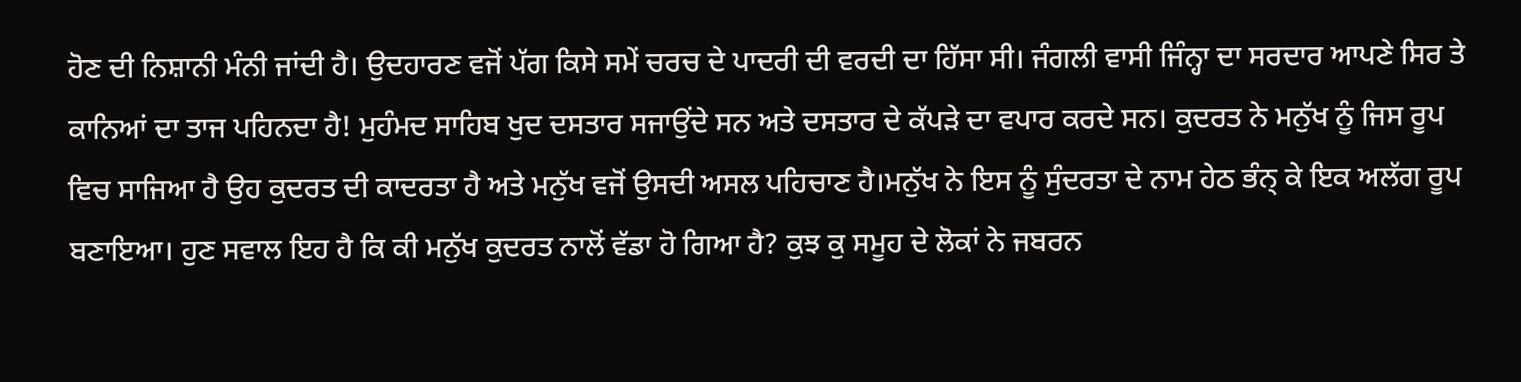ਹੋਣ ਦੀ ਨਿਸ਼ਾਨੀ ਮੰਨੀ ਜਾਂਦੀ ਹੈ। ਉਦਹਾਰਣ ਵਜੋਂ ਪੱਗ ਕਿਸੇ ਸਮੇਂ ਚਰਚ ਦੇ ਪਾਦਰੀ ਦੀ ਵਰਦੀ ਦਾ ਹਿੱਸਾ ਸੀ। ਜੰਗਲੀ ਵਾਸੀ ਜਿੰਨ੍ਹਾ ਦਾ ਸਰਦਾਰ ਆਪਣੇ ਸਿਰ ਤੇ ਕਾਨਿਆਂ ਦਾ ਤਾਜ ਪਹਿਨਦਾ ਹੈ! ਮੁਹੰਮਦ ਸਾਹਿਬ ਖੁਦ ਦਸਤਾਰ ਸਜਾਉਂਦੇ ਸਨ ਅਤੇ ਦਸਤਾਰ ਦੇ ਕੱਪੜੇ ਦਾ ਵਪਾਰ ਕਰਦੇ ਸਨ। ਕੁਦਰਤ ਨੇ ਮਨੁੱਖ ਨੂੰ ਜਿਸ ਰੂਪ ਵਿਚ ਸਾਜਿਆ ਹੈ ਉਹ ਕੁਦਰਤ ਦੀ ਕਾਦਰਤਾ ਹੈ ਅਤੇ ਮਨੁੱਖ ਵਜੋਂ ਉਸਦੀ ਅਸਲ ਪਹਿਚਾਣ ਹੈ।ਮਨੁੱਖ ਨੇ ਇਸ ਨੂੰ ਸੁੰਦਰਤਾ ਦੇ ਨਾਮ ਹੇਠ ਭੰਨ੍ ਕੇ ਇਕ ਅਲੱਗ ਰੂਪ ਬਣਾਇਆ। ਹੁਣ ਸਵਾਲ ਇਹ ਹੈ ਕਿ ਕੀ ਮਨੁੱਖ ਕੁਦਰਤ ਨਾਲੋਂ ਵੱਡਾ ਹੋ ਗਿਆ ਹੈ? ਕੁਝ ਕੁ ਸਮੂਹ ਦੇ ਲੋਕਾਂ ਨੇ ਜਬਰਨ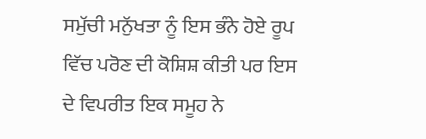ਸਮੁੱਚੀ ਮਨੁੱਖਤਾ ਨੂੰ ਇਸ ਭੰਨੇ ਹੋਏ ਰੂਪ ਵਿੱਚ ਪਰੋਣ ਦੀ ਕੋਸ਼ਿਸ਼ ਕੀਤੀ ਪਰ ਇਸ ਦੇ ਵਿਪਰੀਤ ਇਕ ਸਮੂਹ ਨੇ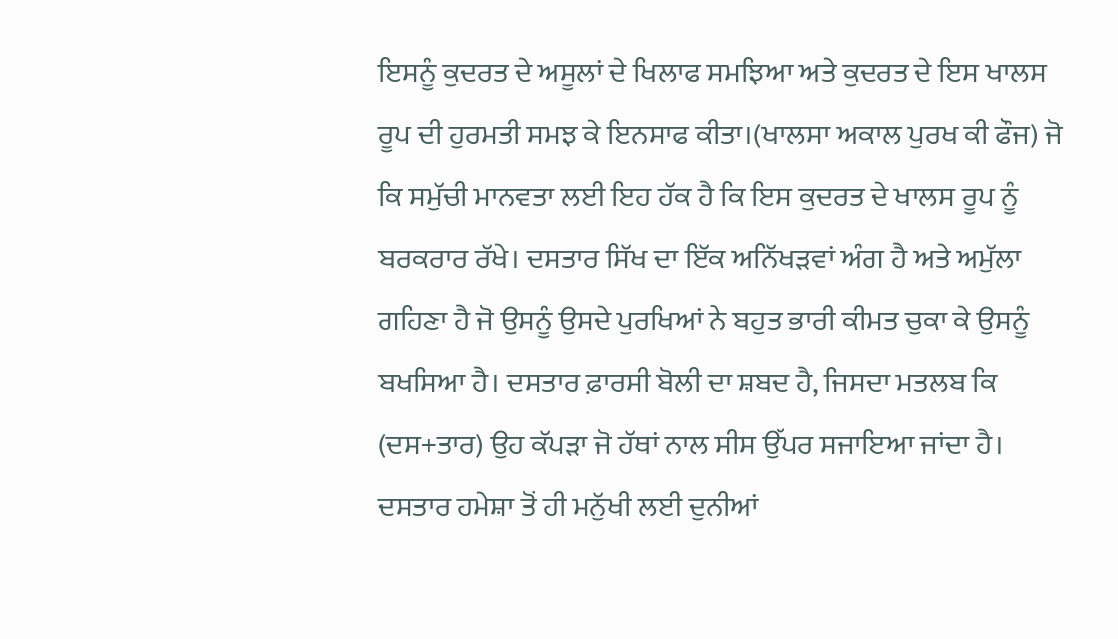ਇਸਨੂੰ ਕੁਦਰਤ ਦੇ ਅਸੂਲਾਂ ਦੇ ਖਿਲਾਫ ਸਮਝਿਆ ਅਤੇ ਕੁਦਰਤ ਦੇ ਇਸ ਖਾਲਸ ਰੂਪ ਦੀ ਹੁਰਮਤੀ ਸਮਝ ਕੇ ਇਨਸਾਫ ਕੀਤਾ।(ਖਾਲਸਾ ਅਕਾਲ ਪੁਰਖ ਕੀ ਫੌਜ) ਜੋ ਕਿ ਸਮੁੱਚੀ ਮਾਨਵਤਾ ਲਈ ਇਹ ਹੱਕ ਹੈ ਕਿ ਇਸ ਕੁਦਰਤ ਦੇ ਖਾਲਸ ਰੂਪ ਨੂੰ ਬਰਕਰਾਰ ਰੱਖੇ। ਦਸਤਾਰ ਸਿੱਖ ਦਾ ਇੱਕ ਅਨਿੱਖੜਵਾਂ ਅੰਗ ਹੈ ਅਤੇ ਅਮੁੱਲਾ ਗਹਿਣਾ ਹੈ ਜੋ ਉਸਨੂੰ ਉਸਦੇ ਪੁਰਖਿਆਂ ਨੇ ਬਹੁਤ ਭਾਰੀ ਕੀਮਤ ਚੁਕਾ ਕੇ ਉਸਨੂੰ ਬਖਸਿਆ ਹੈ। ਦਸਤਾਰ ਫ਼ਾਰਸੀ ਬੋਲੀ ਦਾ ਸ਼ਬਦ ਹੈ, ਜਿਸਦਾ ਮਤਲਬ ਕਿ (ਦਸ+ਤਾਰ) ਉਹ ਕੱਪੜਾ ਜੋ ਹੱਥਾਂ ਨਾਲ ਸੀਸ ਉੱਪਰ ਸਜਾਇਆ ਜਾਂਦਾ ਹੈ। ਦਸਤਾਰ ਹਮੇਸ਼ਾ ਤੋਂ ਹੀ ਮਨੁੱਖੀ ਲਈ ਦੁਨੀਆਂ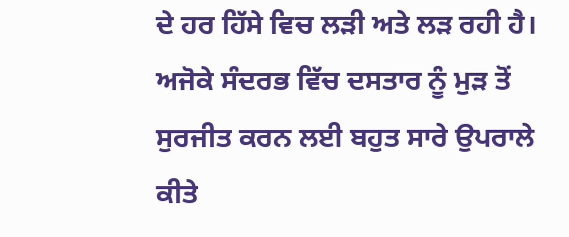ਦੇ ਹਰ ਹਿੱਸੇ ਵਿਚ ਲੜੀ ਅਤੇ ਲੜ ਰਹੀ ਹੈ। ਅਜੋਕੇ ਸੰਦਰਭ ਵਿੱਚ ਦਸਤਾਰ ਨੂੰ ਮੁੜ ਤੋਂ ਸੁਰਜੀਤ ਕਰਨ ਲਈ ਬਹੁਤ ਸਾਰੇ ਉਪਰਾਲੇ ਕੀਤੇ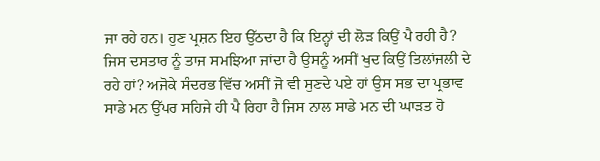ਜਾ ਰਹੇ ਹਨ। ਹੁਣ ਪ੍ਰਸ਼ਨ ਇਹ ਉੱਠਦਾ ਹੈ ਕਿ ਇਨ੍ਹਾਂ ਦੀ ਲੋੜ ਕਿਉਂ ਪੈ ਰਹੀ ਹੈ? ਜਿਸ ਦਸਤਾਰ ਨੂੰ ਤਾਜ ਸਮਝਿਆ ਜਾਂਦਾ ਹੈ ਉਸਨੂੰ ਅਸੀਂ ਖੁਦ ਕਿਉਂ ਤਿਲਾਂਜਲੀ ਦੇ ਰਹੇ ਹਾਂ? ਅਜੋਕੇ ਸੰਦਰਭ ਵਿੱਚ ਅਸੀਂ ਜੋ ਵੀ ਸੁਣਦੇ ਪਏ ਹਾਂ ਉਸ ਸਭ ਦਾ ਪ੍ਰਭਾਵ ਸਾਡੇ ਮਨ ਉੱਪਰ ਸਹਿਜੇ ਹੀ ਪੈ ਰਿਹਾ ਹੈ ਜਿਸ ਨਾਲ ਸਾਡੇ ਮਨ ਦੀ ਘਾੜਤ ਹੋ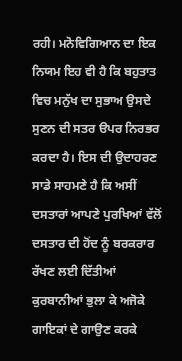ਰਹੀ। ਮਨੋਵਿਗਿਆਨ ਦਾ ਇਕ ਨਿਯਮ ਇਹ ਵੀ ਹੈ ਕਿ ਬਹੁਤਾਤ ਵਿਚ ਮਨੁੱਖ ਦਾ ਸੁਭਾਅ ਉਸਦੇ ਸੁਣਨ ਦੀ ਸਤਰ ੳਪਰ ਨਿਰਭਰ ਕਰਦਾ ਹੈ। ਇਸ ਦੀ ਉਦਾਹਰਣ ਸਾਡੇ ਸਾਹਮਣੇ ਹੈ ਕਿ ਅਸੀਂ ਦਸਤਾਰਾਂ ਆਪਣੇ ਪੁਰਖਿਆਂ ਵੱਲੋਂ ਦਸਤਾਰ ਦੀ ਹੋਂਦ ਨੂੰ ਬਰਕਰਾਰ ਰੱਖਣ ਲਈ ਦਿੱਤੀਆਂ ਕੁਰਬਾਨੀਆਂ ਭੁਲਾ ਕੇ ਅਜੋਕੇ ਗਾਇਕਾਂ ਦੇ ਗਾਉਣ ਕਰਕੇ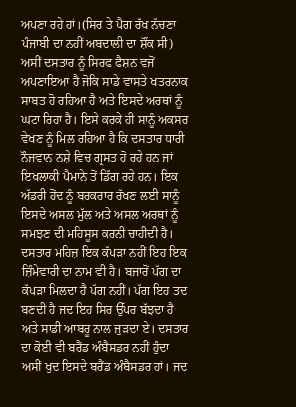ਅਪਣਾ ਰਹੇ ਹਾਂ।(ਸਿਰ ਤੇ ਪੈਗ ਰੱਖ ਨੱਚਣਾ ਪੰਜਾਬੀ ਦਾ ਨਹੀਂ ਅਬਦਾਲੀ ਦਾ ਸ਼ੌਂਕ ਸੀ) ਅਸੀਂ ਦਸਤਾਰ ਨੂੰ ਸਿਰਫ ਫੈਸ਼ਨ ਵਜੋਂ ਅਪਣਾਇਆ ਹੈ ਜੋਕਿ ਸਾਡੇ ਵਾਸਤੇ ਖਤਰਨਾਕ ਸਾਬਤ ਹੋ ਰਹਿਆ ਹੈ ਅਤੇ ਇਸਦੇ ਅਰਥਾਂ ਨੂੰ ਘਟਾ ਰਿਹਾ ਹੈ। ਇਸੇ ਕਰਕੇ ਹੀ ਸਾਨੂੰ ਅਕਸਰ ਵੇਖਣ ਨੂੰ ਮਿਲ ਰਹਿਆ ਹੈ ਕਿ ਦਸਤਾਰ ਧਾਰੀ ਨੌਜਵਾਨ ਨਸ਼ੇ ਵਿਚ ਗ੍ਰਸਤ ਹੋ ਰਹੇ ਹਨ ਜਾਂ ਇਖਲਾਕੀ ਪੈਮਾਨੇ ਤੋਂ ਡਿੱਗ ਰਹੇ ਹਨ। ਇਕ ਅੱਡਰੀ ਹੋਂਦ ਨੂੰ ਬਰਕਰਾਰ ਰੱਖਣ ਲਈ ਸਾਨੂੰ ਇਸਦੇ ਅਸਲ ਮੁੱਲ ਅਤੇ ਅਸਲ ਅਰਥਾਂ ਨੂੰ ਸਮਝਣ ਦੀ ਮਹਿਸੂਸ ਕਰਨੀ ਚਾਹੀਦੀ ਹੈ। ਦਸਤਾਰ ਮਹਿਜ਼ ਇਕ ਕੱਪੜਾ ਨਹੀਂ ਇਹ ਇਕ ਜ਼ਿੰਮੇਵਾਰੀ ਦਾ ਨਾਮ ਵੀ ਹੈ। ਬਜਾਰੋਂ ਪੱਗ ਦਾ ਕੱਪੜਾ ਮਿਲਦਾ ਹੈ ਪੱਗ ਨਹੀਂ। ਪੱਗ ਇਹ ਤਦ ਬਣਦੀ ਹੈ ਜਦ ਇਹ ਸਿਰ ਉੱਪਰ ਬੱਝਦਾ ਹੈ ਅਤੇ ਸਾਡੀ ਆਬਰੂ ਨਾਲ ਜੁੜਦਾ ਏ। ਦਸਤਾਰ ਦਾ ਕੋਈ ਵੀ ਬਰੈਂਡ ਅੰਬੈਸਡਰ ਨਹੀਂ ਹੁੰਦਾ ਅਸੀਂ ਖੁਦ ਇਸਦੇ ਬਰੈਂਡ ਅੰਬੈਸਡਰ ਹਾਂ। ਜਦ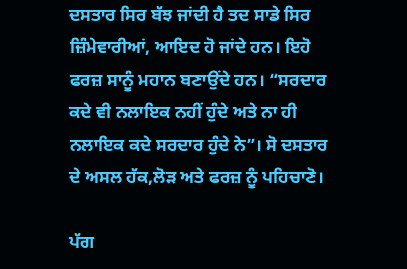ਦਸਤਾਰ ਸਿਰ ਬੱਝ ਜਾਂਦੀ ਹੈ ਤਦ ਸਾਡੇ ਸਿਰ ਜ਼ਿੰਮੇਵਾਰੀਆਂ, ਆਇਦ ਹੋ ਜਾਂਦੇ ਹਨ। ਇਹੋ ਫਰਜ਼ ਸਾਨੂੰ ਮਹਾਨ ਬਣਾਉਂਦੇ ਹਨ। “ਸਰਦਾਰ ਕਦੇ ਵੀ ਨਲਾਇਕ ਨਹੀਂ ਹੁੰਦੇ ਅਤੇ ਨਾ ਹੀ ਨਲਾਇਕ ਕਦੇ ਸਰਦਾਰ ਹੁੰਦੇ ਨੇ”। ਸੋ ਦਸਤਾਰ ਦੇ ਅਸਲ ਹੱਕ,ਲੋੜ ਅਤੇ ਫਰਜ਼ ਨੂੰ ਪਹਿਚਾਣੋ।

ਪੱਗ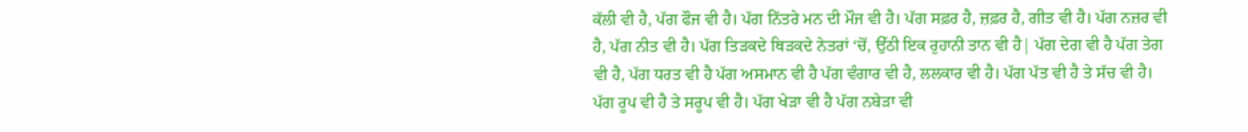ਕੱਲੀ ਵੀ ਹੈ, ਪੱਗ ਫੌਜ ਵੀ ਹੈ। ਪੱਗ ਨਿੱਤਰੇ ਮਨ ਦੀ ਮੌਜ ਵੀ ਹੈ। ਪੱਗ ਸਫ਼ਰ ਹੈ, ਜ਼ਫ਼ਰ ਹੈ, ਗੀਤ ਵੀ ਹੈ। ਪੱਗ ਨਜ਼ਰ ਵੀ ਹੈ, ਪੱਗ ਨੀਤ ਵੀ ਹੈ। ਪੱਗ ਤਿੜਕਦੇ ਥਿੜਕਦੇ ਨੇਤਰਾਂ ‘ਚੋਂ, ਉੱਠੀ ਇਕ ਰੁਹਾਨੀ ਤਾਨ ਵੀ ਹੈ| ਪੱਗ ਦੇਗ ਵੀ ਹੈ ਪੱਗ ਤੇਗ ਵੀ ਹੈ, ਪੱਗ ਧਰਤ ਵੀ ਹੈ ਪੱਗ ਅਸਮਾਨ ਵੀ ਹੈ ਪੱਗ ਵੰਗਾਰ ਵੀ ਹੈ, ਲਲਕਾਰ ਵੀ ਹੈ। ਪੱਗ ਪੱਤ ਵੀ ਹੈ ਤੇ ਸੱਚ ਵੀ ਹੈ। ਪੱਗ ਰੂਪ ਵੀ ਹੈ ਤੇ ਸਰੂਪ ਵੀ ਹੈ। ਪੱਗ ਖੇੜਾ ਵੀ ਹੈ ਪੱਗ ਨਬੇੜਾ ਵੀ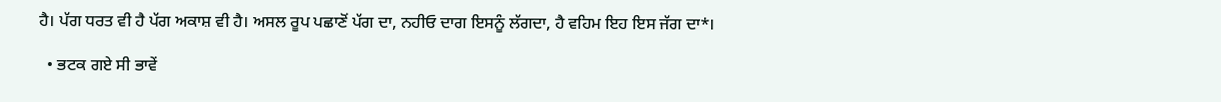ਹੈ। ਪੱਗ ਧਰਤ ਵੀ ਹੈ ਪੱਗ ਅਕਾਸ਼ ਵੀ ਹੈ। ਅਸਲ ਰੂਪ ਪਛਾਣੋਂ ਪੱਗ ਦਾ, ਨਹੀਓ ਦਾਗ ਇਸਨੂੰ ਲੱਗਦਾ, ਹੈ ਵਹਿਮ ਇਹ ਇਸ ਜੱਗ ਦਾ*।

  • ਭਟਕ ਗਏ ਸੀ ਭਾਵੇਂ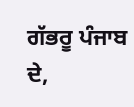ਗੱਭਰੂ ਪੰਜਾਬ ਦੇ,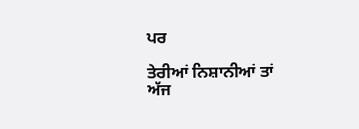ਪਰ

ਤੇਰੀਆਂ ਨਿਸ਼ਾਨੀਆਂ ਤਾਂ ਅੱਜ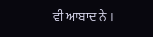ਵੀ ਆਬਾਦ ਨੇ ।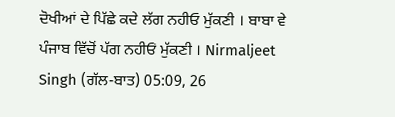ਦੋਖੀਆਂ ਦੇ ਪਿੱਛੇ ਕਦੇ ਲੱਗ ਨਹੀਓ ਮੁੱਕਣੀ । ਬਾਬਾ ਵੇ ਪੰਜਾਬ ਵਿੱਚੋਂ ਪੱਗ ਨਹੀਓਂ ਮੁੱਕਣੀ । Nirmaljeet Singh (ਗੱਲ-ਬਾਤ) 05:09, 26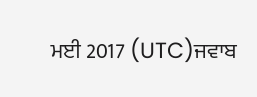ਮਈ 2017 (UTC)ਜਵਾਬ